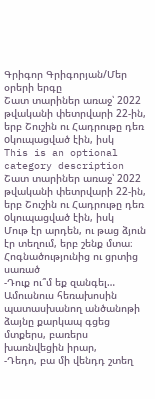Գրիգոր Գրիգորյան/Մեր օրերի երգը
Շատ տարիներ առաջ՝ 2022 թվականի փետրվարի 22-ին, երբ Շուշին ու Հադրութը դեռ oկուպացված էին, իսկ
This is an optional category description
Շատ տարիներ առաջ՝ 2022 թվականի փետրվարի 22-ին, երբ Շուշին ու Հադրութը դեռ oկուպացված էին, իսկ
Մութ էր արդեն, ու թաց ձյուն էր տեղում, երբ շենք մտա։ Հոգնածությունից ու ցրտից սառած
-Դուք ու՞մ եք զանգել… Ամուսնուս հեռախոսին պատասխանող անծանոթի ձայնը քարկապ գցեց մտքերս, բառերս խառնվեցին իրար,
-Դեդո, բա մի վենդդ շտեղ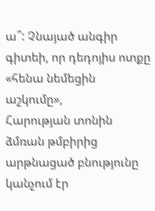ա՞: Չնայած անգիր գիտեի, որ դեդոյիս ոտքը «հենա նեմեցին աշկումը»,
Հարության տոնին ձմռան թմբիրից արթնացած բնությունը կանչում էր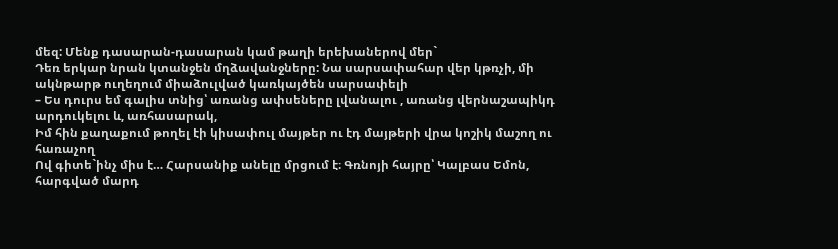մեզ: Մենք դասարան-դասարան կամ թաղի երեխաներով մեր`
Դեռ երկար նրան կտանջեն մղձավանջները: Նա սարսափահար վեր կթռչի, մի ակնթարթ ուղեղում միաձուլված կառկայծեն սարսափելի
– Ես դուրս եմ գալիս տնից՝ առանց ափսեները լվանալու , առանց վերնաշապիկդ արդուկելու և, առհասարակ,
Իմ հին քաղաքում թողել էի կիսափուլ մայթեր ու էդ մայթերի վրա կոշիկ մաշող ու հառաչող
Ով գիտե`ինչ միս է… Հարսանիք անելը մրցում է։ Գռնոյի հայրը՝ Կալբաս Եմոն, հարգված մարդ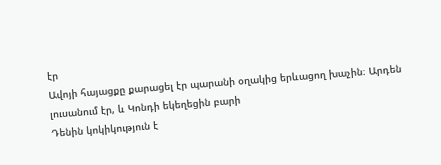էր
Ավոյի հայացքը քարացել էր պարանի օղակից երևացող խաչին։ Արդեն լուսանում էր, և Կոնդի եկեղեցին բարի
Դենին կոկիկություն է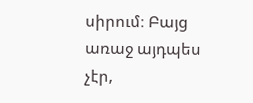սիրում։ Բայց առաջ այդպես չէր,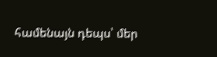համենայն դեպս՝ մեր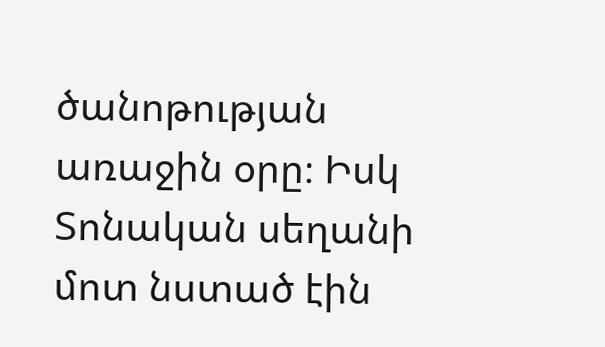ծանոթության առաջին օրը։ Իսկ
Տոնական սեղանի մոտ նստած էին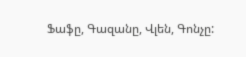Ֆաֆը, Գազանը, Վլեն, Գոնչը: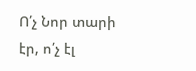Ո՛չ Նոր տարի էր, ո՛չ էլ